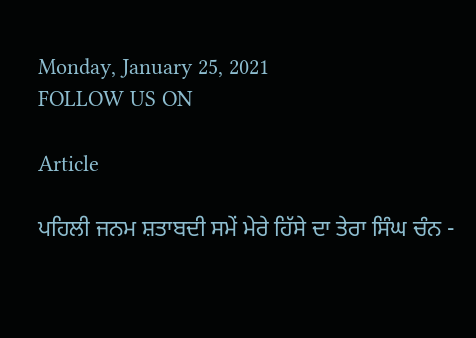Monday, January 25, 2021
FOLLOW US ON

Article

ਪਹਿਲੀ ਜਨਮ ਸ਼ਤਾਬਦੀ ਸਮੇਂ ਮੇਰੇ ਹਿੱਸੇ ਦਾ ਤੇਰਾ ਸਿੰਘ ਚੰਨ -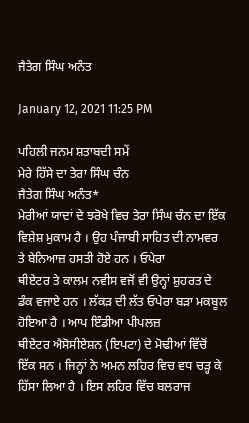ਜੈਤੇਗ ਸਿੰਘ ਅਨੰਤ

January 12, 2021 11:25 PM

ਪਹਿਲੀ ਜਨਮ ਸ਼ਤਾਬਦੀ ਸਮੇਂ
ਮੇਰੇ ਹਿੱਸੇ ਦਾ ਤੇਰਾ ਸਿੰਘ ਚੰਨ
ਜੈਤੇਗ ਸਿੰਘ ਅਨੰਤ*
ਮੇਰੀਆਂ ਯਾਦਾਂ ਦੇ ਝਰੋਖੇ ਵਿਚ ਤੇਰਾ ਸਿੰਘ ਚੰਨ ਦਾ ਇੱਕ ਵਿਸ਼ੇਸ਼ ਮੁਕਾਮ ਹੈ । ਉਹ ਪੰਜਾਬੀ ਸਾਹਿਤ ਦੀ ਨਾਮਵਰ ਤੇ ਬੇਨਿਆਜ਼ ਹਸਤੀ ਹੋਏ ਹਨ । ਓਪੇਰਾ
ਥੀਏਟਰ ਤੇ ਕਾਲਮ ਨਵੀਸ ਵਜੋਂ ਵੀ ਉਨ੍ਹਾਂ ਸ਼ੁਹਰਤ ਦੇ ਡੰਕ ਵਜਾਏ ਹਨ । ਲੱਕੜ ਦੀ ਲੱਤ ਓਪੇਰਾ ਬੜਾ ਮਕਬੂਲ ਹੋਇਆ ਹੈ । ਆਪ ਇੰਡੀਆ ਪੀਪਲਜ਼
ਥੀਏਟਰ ਐਸੋਸੀਏਸ਼ਨ (ਇਪਟਾ) ਦੇ ਮੋਢੀਆਂ ਵਿੱਚੋਂ ਇੱਕ ਸਨ । ਜਿਨ੍ਹਾਂ ਨੇ ਅਮਨ ਲਹਿਰ ਵਿਚ ਵਧ ਚਡ਼੍ਹ ਕੇ ਹਿੱਸਾ ਲਿਆ ਹੈ । ਇਸ ਲਹਿਰ ਵਿੱਚ ਬਲਰਾਜ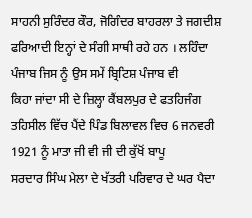ਸਾਹਨੀ ਸੁਰਿੰਦਰ ਕੌਰ, ਜੋਗਿੰਦਰ ਬਾਹਰਲਾ ਤੇ ਜਗਦੀਸ਼ ਫਰਿਆਦੀ ਇਨ੍ਹਾਂ ਦੇ ਸੰਗੀ ਸਾਥੀ ਰਹੇ ਹਨ । ਲਹਿੰਦਾ ਪੰਜਾਬ ਜਿਸ ਨੂੰ ਉਸ ਸਮੇਂ ਬ੍ਰਿਟਿਸ਼ ਪੰਜਾਬ ਵੀ
ਕਿਹਾ ਜਾਂਦਾ ਸੀ ਦੇ ਜ਼ਿਲ੍ਹਾ ਕੈਂਬਲਪੁਰ ਦੇ ਫਤਹਿਜੰਗ ਤਹਿਸੀਲ ਵਿੱਚ ਪੈਂਦੇ ਪਿੰਡ ਬਿਲਾਵਲ ਵਿਚ 6 ਜਨਵਰੀ 1921 ਨੂੰ ਮਾਤਾ ਜੀ ਵੀ ਜੀ ਦੀ ਕੁੱਖੋਂ ਬਾਪੂ
ਸਰਦਾਰ ਸਿੰਘ ਮੇਲਾ ਦੇ ਖੱਤਰੀ ਪਰਿਵਾਰ ਦੇ ਘਰ ਪੈਦਾ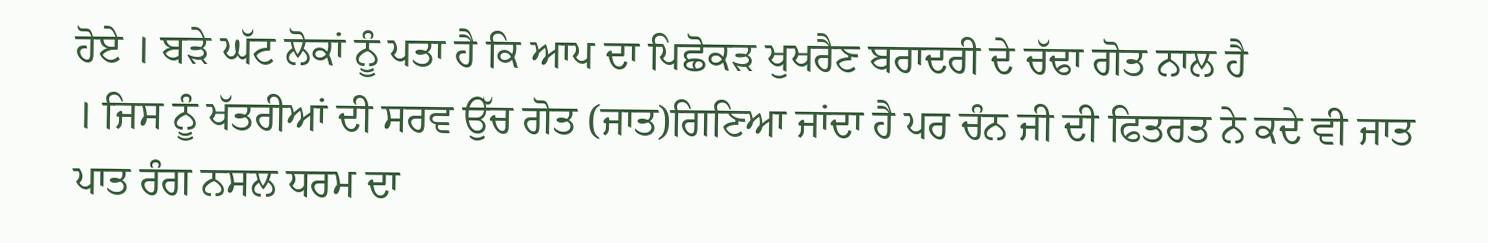ਹੋਏ । ਬੜੇ ਘੱਟ ਲੋਕਾਂ ਨੂੰ ਪਤਾ ਹੈ ਕਿ ਆਪ ਦਾ ਪਿਛੋਕੜ ਖੁਖਰੈਣ ਬਰਾਦਰੀ ਦੇ ਚੱਢਾ ਗੋਤ ਨਾਲ ਹੈ
। ਜਿਸ ਨੂੰ ਖੱਤਰੀਆਂ ਦੀ ਸਰਵ ਉੱਚ ਗੋਤ (ਜਾਤ)ਗਿਣਿਆ ਜਾਂਦਾ ਹੈ ਪਰ ਚੰਨ ਜੀ ਦੀ ਫਿਤਰਤ ਨੇ ਕਦੇ ਵੀ ਜਾਤ ਪਾਤ ਰੰਗ ਨਸਲ ਧਰਮ ਦਾ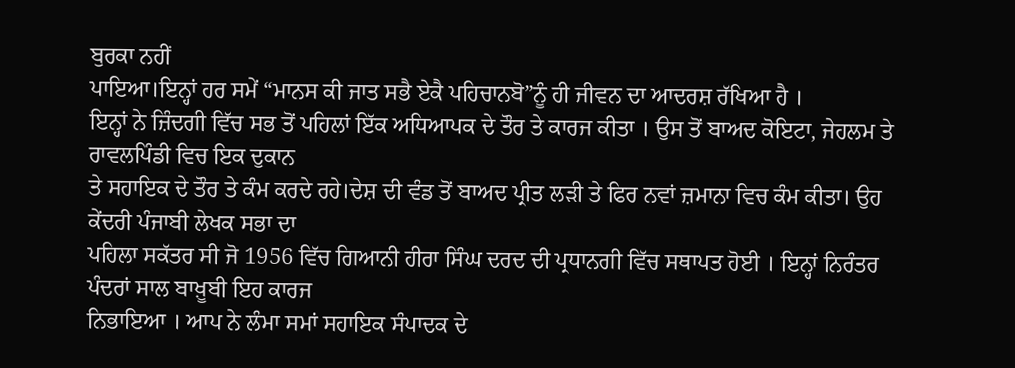ਬੁਰਕਾ ਨਹੀਂ
ਪਾਇਆ।ਇਨ੍ਹਾਂ ਹਰ ਸਮੇਂ “ਮਾਨਸ ਕੀ ਜਾਤ ਸਭੈ ਏਕੈ ਪਹਿਚਾਨਬੋ”ਨੂੰ ਹੀ ਜੀਵਨ ਦਾ ਆਦਰਸ਼ ਰੱਖਿਆ ਹੈ ।
ਇਨ੍ਹਾਂ ਨੇ ਜ਼ਿੰਦਗੀ ਵਿੱਚ ਸਭ ਤੋਂ ਪਹਿਲਾਂ ਇੱਕ ਅਧਿਆਪਕ ਦੇ ਤੌਰ ਤੇ ਕਾਰਜ ਕੀਤਾ । ਉਸ ਤੋਂ ਬਾਅਦ ਕੋਇਟਾ, ਜੇਹਲਮ ਤੇ ਰਾਵਲਪਿੰਡੀ ਵਿਚ ਇਕ ਦੁਕਾਨ
ਤੇ ਸਹਾਇਕ ਦੇ ਤੌਰ ਤੇ ਕੰਮ ਕਰਦੇ ਰਹੇ।ਦੇਸ਼ ਦੀ ਵੰਡ ਤੋਂ ਬਾਅਦ ਪ੍ਰੀਤ ਲੜੀ ਤੇ ਫਿਰ ਨਵਾਂ ਜ਼ਮਾਨਾ ਵਿਚ ਕੰਮ ਕੀਤਾ। ਉਹ ਕੇਂਦਰੀ ਪੰਜਾਬੀ ਲੇਖਕ ਸਭਾ ਦਾ
ਪਹਿਲਾ ਸਕੱਤਰ ਸੀ ਜੋ 1956 ਵਿੱਚ ਗਿਆਨੀ ਹੀਰਾ ਸਿੰਘ ਦਰਦ ਦੀ ਪ੍ਰਧਾਨਗੀ ਵਿੱਚ ਸਥਾਪਤ ਹੋਈ । ਇਨ੍ਹਾਂ ਨਿਰੰਤਰ ਪੰਦਰਾਂ ਸਾਲ ਬਾਖ਼ੂਬੀ ਇਹ ਕਾਰਜ
ਨਿਭਾਇਆ । ਆਪ ਨੇ ਲੰਮਾ ਸਮਾਂ ਸਹਾਇਕ ਸੰਪਾਦਕ ਦੇ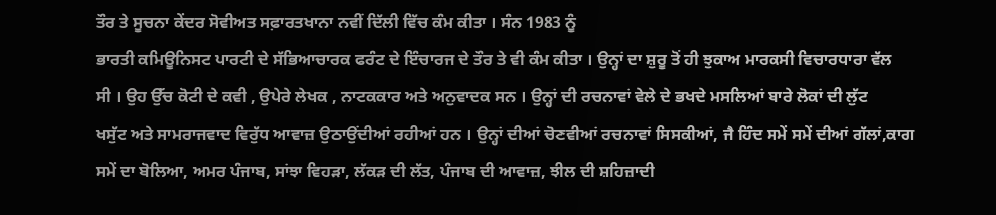ਤੌਰ ਤੇ ਸੂਚਨਾ ਕੇਂਦਰ ਸੋਵੀਅਤ ਸਫ਼ਾਰਤਖਾਨਾ ਨਵੀਂ ਦਿੱਲੀ ਵਿੱਚ ਕੰਮ ਕੀਤਾ । ਸੰਨ 1983 ਨੂੰ
ਭਾਰਤੀ ਕਮਿਊਨਿਸਟ ਪਾਰਟੀ ਦੇ ਸੱਭਿਆਚਾਰਕ ਫਰੰਟ ਦੇ ਇੰਚਾਰਜ ਦੇ ਤੌਰ ਤੇ ਵੀ ਕੰਮ ਕੀਤਾ । ਉਨ੍ਹਾਂ ਦਾ ਸ਼ੁਰੂ ਤੋਂ ਹੀ ਝੁਕਾਅ ਮਾਰਕਸੀ ਵਿਚਾਰਧਾਰਾ ਵੱਲ
ਸੀ । ਉਹ ਉੱਚ ਕੋਟੀ ਦੇ ਕਵੀ , ਉਪੇਰੇ ਲੇਖਕ , ਨਾਟਕਕਾਰ ਅਤੇ ਅਨੁਵਾਦਕ ਸਨ । ਉਨ੍ਹਾਂ ਦੀ ਰਚਨਾਵਾਂ ਵੇਲੇ ਦੇ ਭਖਦੇ ਮਸਲਿਆਂ ਬਾਰੇ ਲੋਕਾਂ ਦੀ ਲੁੱਟ
ਖਸੁੱਟ ਅਤੇ ਸਾਮਰਾਜਵਾਦ ਵਿਰੁੱਧ ਆਵਾਜ਼ ਉਠਾਉਂਦੀਆਂ ਰਹੀਆਂ ਹਨ । ਉਨ੍ਹਾਂ ਦੀਆਂ ਚੋਣਵੀਆਂ ਰਚਨਾਵਾਂ ਸਿਸਕੀਆਂ, ਜੈ ਹਿੰਦ ਸਮੇਂ ਸਮੇਂ ਦੀਆਂ ਗੱਲਾਂ,ਕਾਗ
ਸਮੇਂ ਦਾ ਬੋਲਿਆ, ਅਮਰ ਪੰਜਾਬ, ਸਾਂਝਾ ਵਿਹੜਾ, ਲੱਕੜ ਦੀ ਲੱਤ, ਪੰਜਾਬ ਦੀ ਆਵਾਜ਼, ਝੀਲ ਦੀ ਸ਼ਹਿਜ਼ਾਦੀ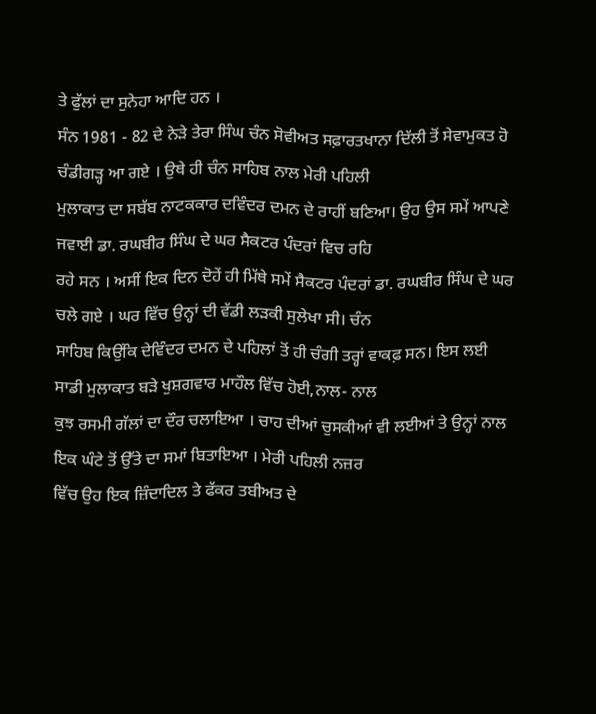ਤੇ ਫੁੱਲਾਂ ਦਾ ਸੁਨੇਹਾ ਆਦਿ ਹਨ ।
ਸੰਨ 1981 - 82 ਦੇ ਨੇੜੇ ਤੇਰਾ ਸਿੰਘ ਚੰਨ ਸੋਵੀਅਤ ਸਫ਼ਾਰਤਖਾਨਾ ਦਿੱਲੀ ਤੋਂ ਸੇਵਾਮੁਕਤ ਹੋ ਚੰਡੀਗਡ਼੍ਹ ਆ ਗਏ । ਉਥੇ ਹੀ ਚੰਨ ਸਾਹਿਬ ਨਾਲ ਮੇਰੀ ਪਹਿਲੀ
ਮੁਲਾਕਾਤ ਦਾ ਸਬੱਬ ਨਾਟਕਕਾਰ ਦਵਿੰਦਰ ਦਮਨ ਦੇ ਰਾਹੀਂ ਬਣਿਆ। ਉਹ ਉਸ ਸਮੇਂ ਆਪਣੇ ਜਵਾਈ ਡਾ. ਰਘਬੀਰ ਸਿੰਘ ਦੇ ਘਰ ਸੈਕਟਰ ਪੰਦਰਾਂ ਵਿਚ ਰਹਿ
ਰਹੇ ਸਨ । ਅਸੀਂ ਇਕ ਦਿਨ ਦੋਹੇਂ ਹੀ ਮਿੱਥੇ ਸਮੇਂ ਸੈਕਟਰ ਪੰਦਰਾਂ ਡਾ. ਰਘਬੀਰ ਸਿੰਘ ਦੇ ਘਰ ਚਲੇ ਗਏ । ਘਰ ਵਿੱਚ ਉਨ੍ਹਾਂ ਦੀ ਵੱਡੀ ਲੜਕੀ ਸੁਲੇਖਾ ਸੀ। ਚੰਨ
ਸਾਹਿਬ ਕਿਉਂਕਿ ਦੇਵਿੰਦਰ ਦਮਨ ਦੇ ਪਹਿਲਾਂ ਤੋਂ ਹੀ ਚੰਗੀ ਤਰ੍ਹਾਂ ਵਾਕਫ਼ ਸਨ। ਇਸ ਲਈ ਸਾਡੀ ਮੁਲਾਕਾਤ ਬੜੇ ਖੁਸ਼ਗਵਾਰ ਮਾਹੌਲ ਵਿੱਚ ਹੋਈ,ਨਾਲ- ਨਾਲ
ਕੁਝ ਰਸਮੀ ਗੱਲਾਂ ਦਾ ਦੌਰ ਚਲਾਇਆ । ਚਾਹ ਦੀਆਂ ਚੁਸਕੀਆਂ ਵੀ ਲਈਆਂ ਤੇ ਉਨ੍ਹਾਂ ਨਾਲ ਇਕ ਘੰਟੇ ਤੋਂ ਉੱਤੇ ਦਾ ਸਮਾਂ ਬਿਤਾਇਆ । ਮੇਰੀ ਪਹਿਲੀ ਨਜ਼ਰ
ਵਿੱਚ ਉਹ ਇਕ ਜ਼ਿੰਦਾਦਿਲ ਤੇ ਫੱਕਰ ਤਬੀਅਤ ਦੇ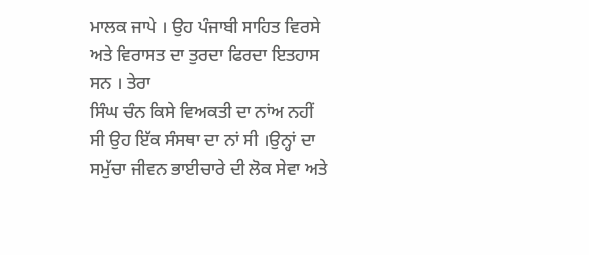ਮਾਲਕ ਜਾਪੇ । ਉਹ ਪੰਜਾਬੀ ਸਾਹਿਤ ਵਿਰਸੇ ਅਤੇ ਵਿਰਾਸਤ ਦਾ ਤੁਰਦਾ ਫਿਰਦਾ ਇਤਹਾਸ ਸਨ । ਤੇਰਾ
ਸਿੰਘ ਚੰਨ ਕਿਸੇ ਵਿਅਕਤੀ ਦਾ ਨਾਂਅ ਨਹੀਂ ਸੀ ਉਹ ਇੱਕ ਸੰਸਥਾ ਦਾ ਨਾਂ ਸੀ ।ਉਨ੍ਹਾਂ ਦਾ ਸਮੁੱਚਾ ਜੀਵਨ ਭਾਈਚਾਰੇ ਦੀ ਲੋਕ ਸੇਵਾ ਅਤੇ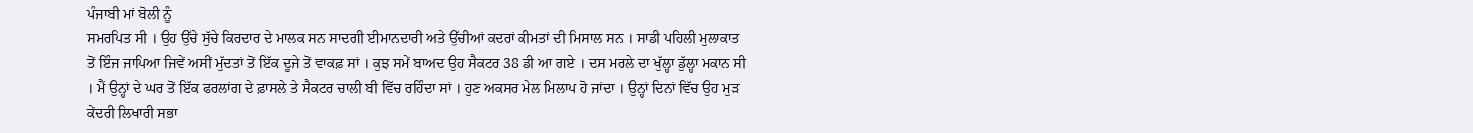ਪੰਜਾਬੀ ਮਾਂ ਬੋਲੀ ਨੂੰ
ਸਮਰਪਿਤ ਸੀ । ਉਹ ਉੱਚੇ ਸੁੱਚੇ ਕਿਰਦਾਰ ਦੇ ਮਾਲਕ ਸਨ ਸਾਦਗੀ ਈਮਾਨਦਾਰੀ ਅਤੇ ਉੱਚੀਆਂ ਕਦਰਾਂ ਕੀਮਤਾਂ ਦੀ ਮਿਸਾਲ ਸਨ । ਸਾਡੀ ਪਹਿਲੀ ਮੁਲਾਕਾਤ
ਤੋਂ ਇੰਜ ਜਾਪਿਆ ਜਿਵੇਂ ਅਸੀਂ ਮੁੱਦਤਾਂ ਤੋਂ ਇੱਕ ਦੂਜੇ ਤੋਂ ਵਾਕਫ਼ ਸਾਂ । ਕੁਝ ਸਮੇਂ ਬਾਅਦ ਉਹ ਸੈਕਟਰ 38 ਡੀ ਆ ਗਏ । ਦਸ ਮਰਲੇ ਦਾ ਖੁੱਲ੍ਹਾ ਡੁੱਲ੍ਹਾ ਮਕਾਨ ਸੀ
। ਮੈਂ ਉਨ੍ਹਾਂ ਦੇ ਘਰ ਤੋਂ ਇੱਕ ਫਰਲਾਂਗ ਦੇ ਫ਼ਾਸਲੇ ਤੇ ਸੈਕਟਰ ਚਾਲੀ ਬੀ ਵਿੱਚ ਰਹਿੰਦਾ ਸਾਂ । ਹੁਣ ਅਕਸਰ ਮੇਲ ਮਿਲਾਪ ਹੋ ਜਾਂਦਾ । ਉਨ੍ਹਾਂ ਦਿਨਾਂ ਵਿੱਚ ਉਹ ਮੁੜ
ਕੇਂਦਰੀ ਲਿਖਾਰੀ ਸਭਾ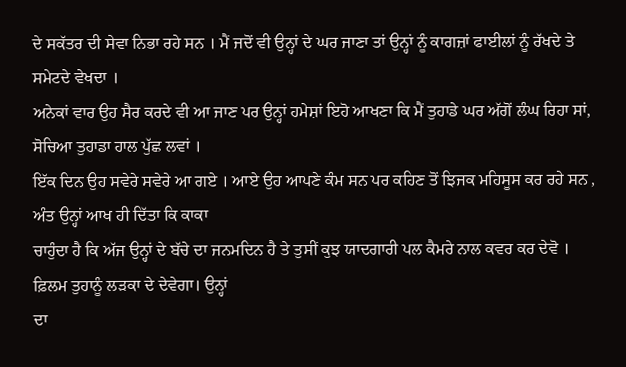ਦੇ ਸਕੱਤਰ ਦੀ ਸੇਵਾ ਨਿਭਾ ਰਹੇ ਸਨ । ਮੈਂ ਜਦੋਂ ਵੀ ਉਨ੍ਹਾਂ ਦੇ ਘਰ ਜਾਣਾ ਤਾਂ ਉਨ੍ਹਾਂ ਨੂੰ ਕਾਗਜ਼ਾਂ ਫਾਈਲਾਂ ਨੂੰ ਰੱਖਦੇ ਤੇ ਸਮੇਟਦੇ ਵੇਖਦਾ ।
ਅਨੇਕਾਂ ਵਾਰ ਉਹ ਸੈਰ ਕਰਦੇ ਵੀ ਆ ਜਾਣ ਪਰ ਉਨ੍ਹਾਂ ਹਮੇਸ਼ਾਂ ਇਹੋ ਆਖਣਾ ਕਿ ਮੈਂ ਤੁਹਾਡੇ ਘਰ ਅੱਗੋਂ ਲੰਘ ਰਿਹਾ ਸਾਂ, ਸੋਚਿਆ ਤੁਹਾਡਾ ਹਾਲ ਪੁੱਛ ਲਵਾਂ ।
ਇੱਕ ਦਿਨ ਉਹ ਸਵੇਰੇ ਸਵੇਰੇ ਆ ਗਏ । ਆਏ ਉਹ ਆਪਣੇ ਕੰਮ ਸਨ ਪਰ ਕਹਿਣ ਤੋਂ ਝਿਜਕ ਮਹਿਸੂਸ ਕਰ ਰਹੇ ਸਨ , ਅੰਤ ਉਨ੍ਹਾਂ ਆਖ ਹੀ ਦਿੱਤਾ ਕਿ ਕਾਕਾ
ਚਾਹੁੰਦਾ ਹੈ ਕਿ ਅੱਜ ਉਨ੍ਹਾਂ ਦੇ ਬੱਚੇ ਦਾ ਜਨਮਦਿਨ ਹੈ ਤੇ ਤੁਸੀਂ ਕੁਝ ਯਾਦਗਾਰੀ ਪਲ ਕੈਮਰੇ ਨਾਲ ਕਵਰ ਕਰ ਦੇਵੋ । ਫ਼ਿਲਮ ਤੁਹਾਨੂੰ ਲੜਕਾ ਦੇ ਦੇਵੇਗਾ। ਉਨ੍ਹਾਂ
ਦਾ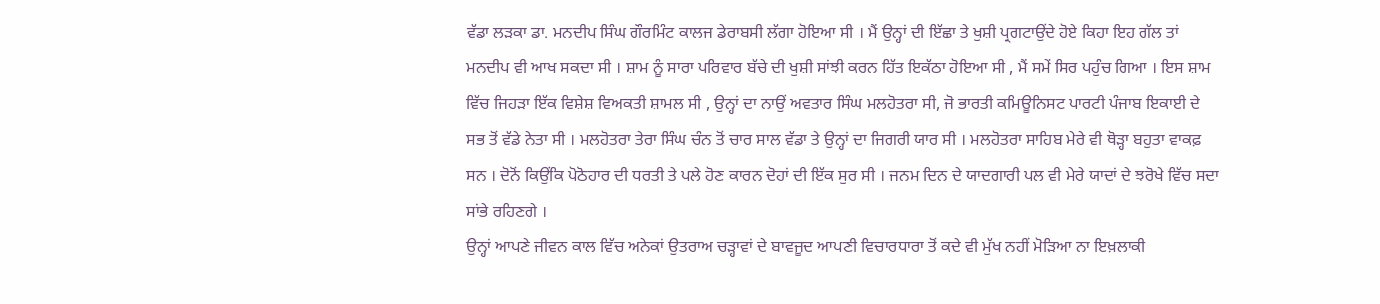ਵੱਡਾ ਲੜਕਾ ਡਾ. ਮਨਦੀਪ ਸਿੰਘ ਗੌਰਮਿੰਟ ਕਾਲਜ ਡੇਰਾਬਸੀ ਲੱਗਾ ਹੋਇਆ ਸੀ । ਮੈਂ ਉਨ੍ਹਾਂ ਦੀ ਇੱਛਾ ਤੇ ਖੁਸ਼ੀ ਪ੍ਰਗਟਾਉਂਦੇ ਹੋਏ ਕਿਹਾ ਇਹ ਗੱਲ ਤਾਂ
ਮਨਦੀਪ ਵੀ ਆਖ ਸਕਦਾ ਸੀ । ਸ਼ਾਮ ਨੂੰ ਸਾਰਾ ਪਰਿਵਾਰ ਬੱਚੇ ਦੀ ਖੁਸ਼ੀ ਸਾਂਝੀ ਕਰਨ ਹਿੱਤ ਇਕੱਠਾ ਹੋਇਆ ਸੀ , ਮੈਂ ਸਮੇਂ ਸਿਰ ਪਹੁੰਚ ਗਿਆ । ਇਸ ਸ਼ਾਮ
ਵਿੱਚ ਜਿਹੜਾ ਇੱਕ ਵਿਸ਼ੇਸ਼ ਵਿਅਕਤੀ ਸ਼ਾਮਲ ਸੀ , ਉਨ੍ਹਾਂ ਦਾ ਨਾਉਂ ਅਵਤਾਰ ਸਿੰਘ ਮਲਹੋਤਰਾ ਸੀ, ਜੋ ਭਾਰਤੀ ਕਮਿਊਨਿਸਟ ਪਾਰਟੀ ਪੰਜਾਬ ਇਕਾਈ ਦੇ
ਸਭ ਤੋਂ ਵੱਡੇ ਨੇਤਾ ਸੀ । ਮਲਹੋਤਰਾ ਤੇਰਾ ਸਿੰਘ ਚੰਨ ਤੋਂ ਚਾਰ ਸਾਲ ਵੱਡਾ ਤੇ ਉਨ੍ਹਾਂ ਦਾ ਜਿਗਰੀ ਯਾਰ ਸੀ । ਮਲਹੋਤਰਾ ਸਾਹਿਬ ਮੇਰੇ ਵੀ ਥੋੜ੍ਹਾ ਬਹੁਤਾ ਵਾਕਫ਼
ਸਨ । ਦੋਨੋਂ ਕਿਉਂਕਿ ਪੋਠੋਹਾਰ ਦੀ ਧਰਤੀ ਤੇ ਪਲੇ ਹੋਣ ਕਾਰਨ ਦੋਹਾਂ ਦੀ ਇੱਕ ਸੁਰ ਸੀ । ਜਨਮ ਦਿਨ ਦੇ ਯਾਦਗਾਰੀ ਪਲ ਵੀ ਮੇਰੇ ਯਾਦਾਂ ਦੇ ਝਰੋਖੇ ਵਿੱਚ ਸਦਾ
ਸਾਂਭੇ ਰਹਿਣਗੇ ।
ਉਨ੍ਹਾਂ ਆਪਣੇ ਜੀਵਨ ਕਾਲ ਵਿੱਚ ਅਨੇਕਾਂ ਉਤਰਾਅ ਚੜ੍ਹਾਵਾਂ ਦੇ ਬਾਵਜੂਦ ਆਪਣੀ ਵਿਚਾਰਧਾਰਾ ਤੋਂ ਕਦੇ ਵੀ ਮੁੱਖ ਨਹੀਂ ਮੋੜਿਆ ਨਾ ਇਖ਼ਲਾਕੀ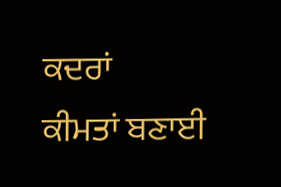ਕਦਰਾਂ
ਕੀਮਤਾਂ ਬਣਾਈ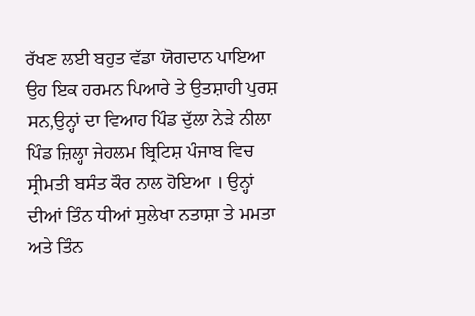ਰੱਖਣ ਲਈ ਬਹੁਤ ਵੱਡਾ ਯੋਗਦਾਨ ਪਾਇਆ ਉਹ ਇਕ ਹਰਮਨ ਪਿਆਰੇ ਤੇ ਉਤਸ਼ਾਹੀ ਪੁਰਸ਼ ਸਨ,ਉਨ੍ਹਾਂ ਦਾ ਵਿਆਹ ਪਿੰਡ ਦੁੱਲਾ ਨੇੜੇ ਨੀਲਾ
ਪਿੰਡ ਜ਼ਿਲ੍ਹਾ ਜੇਹਲਮ ਬ੍ਰਿਟਿਸ਼ ਪੰਜਾਬ ਵਿਚ ਸ੍ਰੀਮਤੀ ਬਸੰਤ ਕੌਰ ਨਾਲ ਹੋਇਆ । ਉਨ੍ਹਾਂ ਦੀਆਂ ਤਿੰਨ ਧੀਆਂ ਸੁਲੇਖਾ ਨਤਾਸ਼ਾ ਤੇ ਮਮਤਾ ਅਤੇ ਤਿੰਨ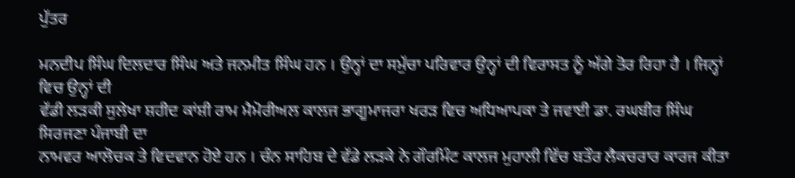ਪੁੱਤਰ

ਮਨਦੀਪ ਸਿੰਘ ਦਿਲਦਾਰ ਸਿੰਘ ਅਤੇ ਜਨਮੀਤ ਸਿੰਘ ਹਨ । ਉਨ੍ਹਾਂ ਦਾ ਸਮੁੱਚਾ ਪਰਿਵਾਰ ਉਨ੍ਹਾਂ ਦੀ ਵਿਰਾਸਤ ਨੂੰ ਅੱਗੇ ਤੋਰ ਰਿਹਾ ਹੈ । ਜਿਨ੍ਹਾਂ ਵਿਚ ਉਨ੍ਹਾਂ ਦੀ
ਵੱਡੀ ਲੜਕੀ ਸੁਲੇਖਾ ਸ਼ਹੀਦ ਕਾਂਸ਼ੀ ਰਾਮ ਮੈਮੋਰੀਅਲ ਕਾਲਜ ਭਾਗੂਮਾਜਰਾ ਖਰੜ ਵਿਚ ਅਧਿਆਪਕਾ ਤੇ ਜਵਾਈ ਡਾ. ਰਘਬੀਰ ਸਿੰਘ ਸਿਰਜਣਾ ਪੰਜਾਬੀ ਦਾ
ਨਾਮਵਰ ਆਲੋਚਕ ਤੇ ਵਿਦਵਾਨ ਹੋਏ ਹਨ । ਚੰਨ ਸਾਹਿਬ ਦੇ ਵੱਡੇ ਲੜਕੇ ਨੇ ਗੌਰਮਿੰਟ ਕਾਲਜ ਮੁਹਾਲੀ ਵਿੱਚ ਬਤੌਰ ਲੈਕਚਰਾਰ ਕਾਰਜ ਕੀਤਾ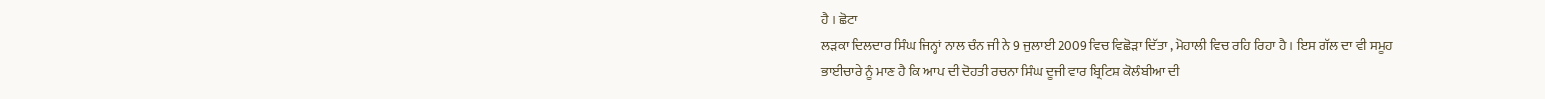ਹੈ । ਛੋਟਾ
ਲੜਕਾ ਦਿਲਦਾਰ ਸਿੰਘ ਜਿਨ੍ਹਾਂ ਨਾਲ ਚੰਨ ਜੀ ਨੇ 9 ਜੁਲਾਈ 2009 ਵਿਚ ਵਿਛੋੜਾ ਦਿੱਤਾ , ਮੋਹਾਲੀ ਵਿਚ ਰਹਿ ਰਿਹਾ ਹੈ । ਇਸ ਗੱਲ ਦਾ ਵੀ ਸਮੂਹ
ਭਾਈਚਾਰੇ ਨੂੰ ਮਾਣ ਹੈ ਕਿ ਆਪ ਦੀ ਦੋਹਤੀ ਰਚਨਾ ਸਿੰਘ ਦੂਜੀ ਵਾਰ ਬ੍ਰਿਟਿਸ਼ ਕੋਲੰਬੀਆ ਦੀ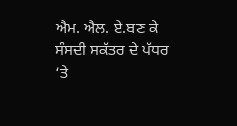ਐਮ. ਐਲ. ਏ.ਬਣ ਕੇ ਸੰਸਦੀ ਸਕੱਤਰ ਦੇ ਪੱਧਰ ‘ਤੇ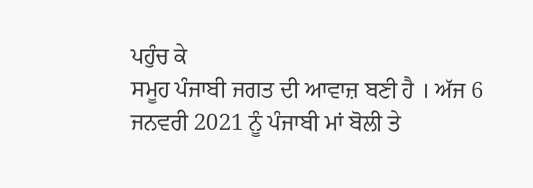ਪਹੁੰਚ ਕੇ
ਸਮੂਹ ਪੰਜਾਬੀ ਜਗਤ ਦੀ ਆਵਾਜ਼ ਬਣੀ ਹੈ । ਅੱਜ 6 ਜਨਵਰੀ 2021 ਨੂੰ ਪੰਜਾਬੀ ਮਾਂ ਬੋਲੀ ਤੇ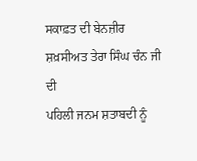ਸਕਾਫ਼ਤ ਦੀ ਬੇਨਜ਼ੀਰ ਸ਼ਖ਼ਸੀਅਤ ਤੇਰਾ ਸਿੰਘ ਚੰਨ ਜੀ ਦੀ
ਪਹਿਲੀ ਜਨਮ ਸ਼ਤਾਬਦੀ ਨੂੰ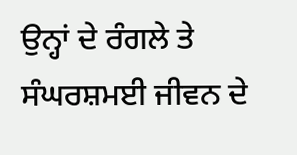ਉਨ੍ਹਾਂ ਦੇ ਰੰਗਲੇ ਤੇ ਸੰਘਰਸ਼ਮਈ ਜੀਵਨ ਦੇ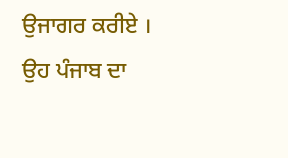ਉਜਾਗਰ ਕਰੀਏ । ਉਹ ਪੰਜਾਬ ਦਾ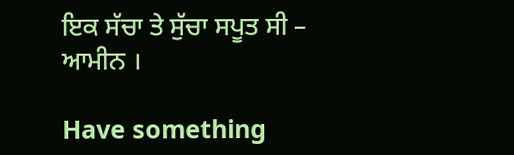ਇਕ ਸੱਚਾ ਤੇ ਸੁੱਚਾ ਸਪੂਤ ਸੀ – ਆਮੀਨ ।

Have something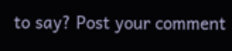to say? Post your comment